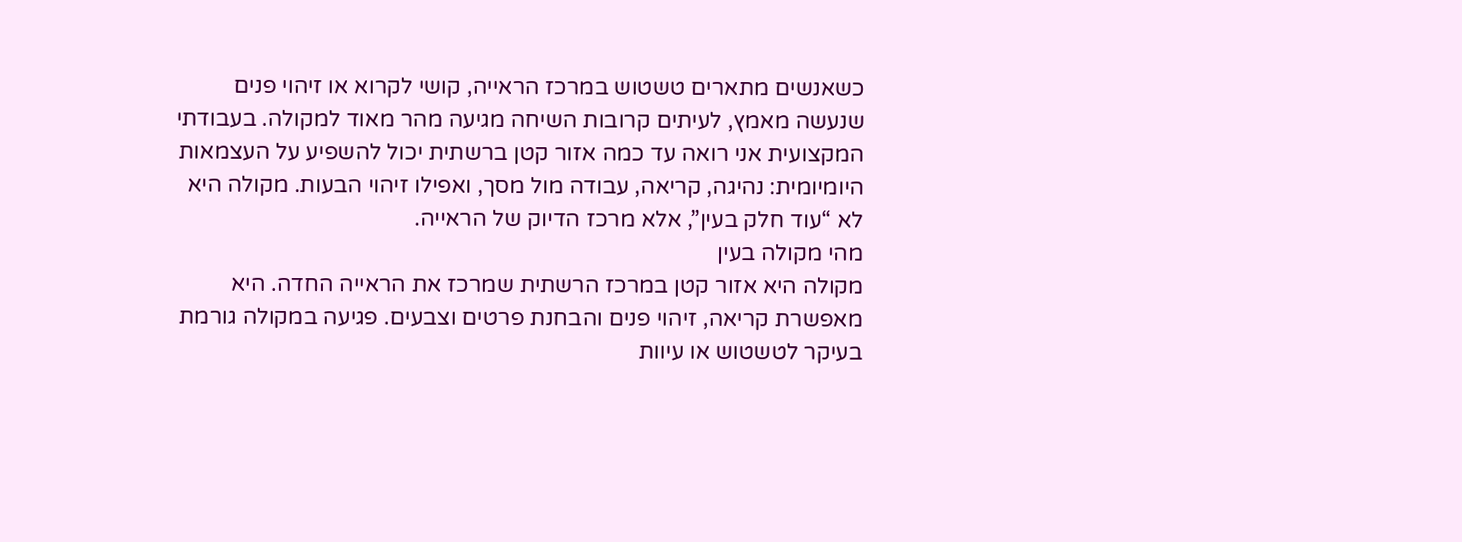כשאנשים מתארים טשטוש במרכז הראייה, קושי לקרוא או זיהוי פנים שנעשה מאמץ, לעיתים קרובות השיחה מגיעה מהר מאוד למקולה. בעבודתי המקצועית אני רואה עד כמה אזור קטן ברשתית יכול להשפיע על העצמאות היומיומית: נהיגה, קריאה, עבודה מול מסך, ואפילו זיהוי הבעות. מקולה היא לא “עוד חלק בעין”, אלא מרכז הדיוק של הראייה.
מהי מקולה בעין
מקולה היא אזור קטן במרכז הרשתית שמרכז את הראייה החדה. היא מאפשרת קריאה, זיהוי פנים והבחנת פרטים וצבעים. פגיעה במקולה גורמת בעיקר לטשטוש או עיוות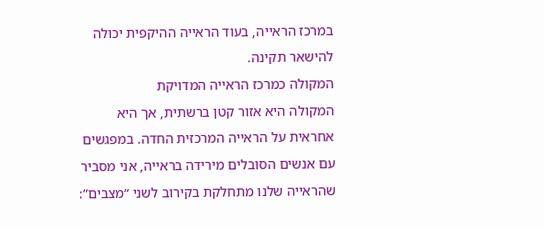במרכז הראייה, בעוד הראייה ההיקפית יכולה להישאר תקינה.
המקולה כמרכז הראייה המדויקת
המקולה היא אזור קטן ברשתית, אך היא אחראית על הראייה המרכזית החדה. במפגשים עם אנשים הסובלים מירידה בראייה, אני מסביר שהראייה שלנו מתחלקת בקירוב לשני “מצבים”: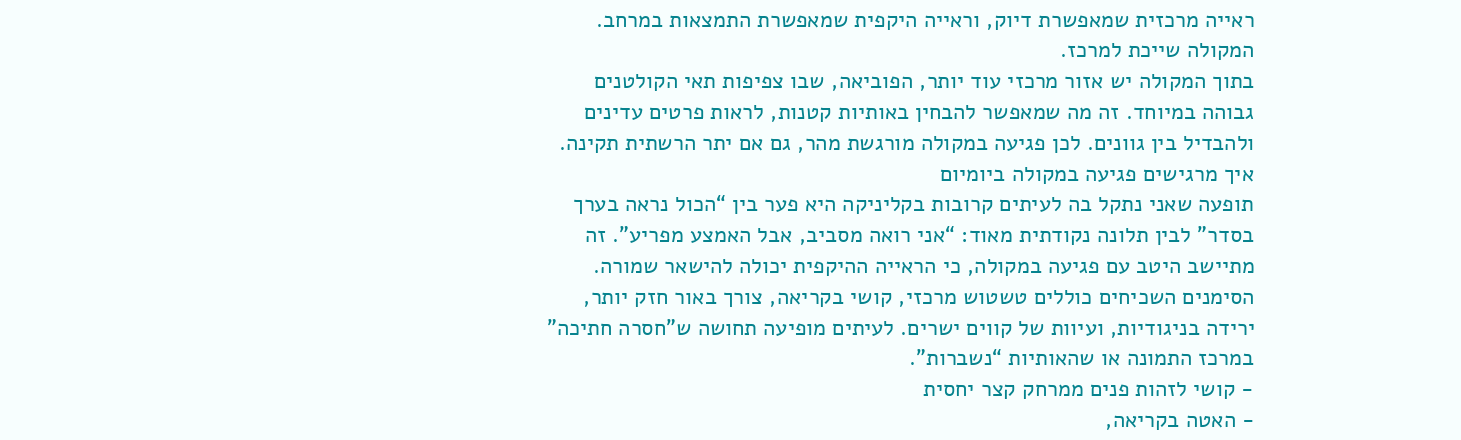ראייה מרכזית שמאפשרת דיוק, וראייה היקפית שמאפשרת התמצאות במרחב. המקולה שייכת למרכז.
בתוך המקולה יש אזור מרכזי עוד יותר, הפוביאה, שבו צפיפות תאי הקולטנים גבוהה במיוחד. זה מה שמאפשר להבחין באותיות קטנות, לראות פרטים עדינים ולהבדיל בין גוונים. לכן פגיעה במקולה מורגשת מהר, גם אם יתר הרשתית תקינה.
איך מרגישים פגיעה במקולה ביומיום
תופעה שאני נתקל בה לעיתים קרובות בקליניקה היא פער בין “הכול נראה בערך בסדר” לבין תלונה נקודתית מאוד: “אני רואה מסביב, אבל האמצע מפריע”. זה מתיישב היטב עם פגיעה במקולה, כי הראייה ההיקפית יכולה להישאר שמורה.
הסימנים השכיחים כוללים טשטוש מרכזי, קושי בקריאה, צורך באור חזק יותר, ירידה בניגודיות, ועיוות של קווים ישרים. לעיתים מופיעה תחושה ש”חסרה חתיכה” במרכז התמונה או שהאותיות “נשברות”.
- קושי לזהות פנים ממרחק קצר יחסית
- האטה בקריאה,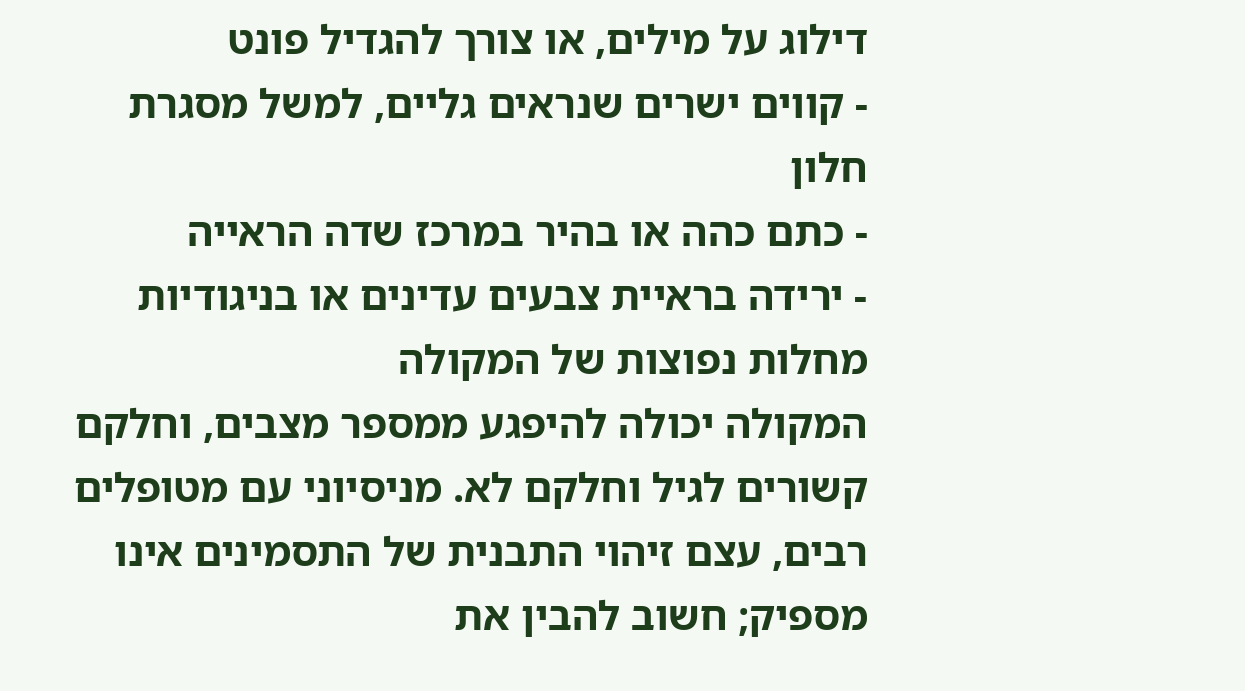דילוג על מילים, או צורך להגדיל פונט
- קווים ישרים שנראים גליים, למשל מסגרת חלון
- כתם כהה או בהיר במרכז שדה הראייה
- ירידה בראיית צבעים עדינים או בניגודיות
מחלות נפוצות של המקולה
המקולה יכולה להיפגע ממספר מצבים, וחלקם קשורים לגיל וחלקם לא. מניסיוני עם מטופלים רבים, עצם זיהוי התבנית של התסמינים אינו מספיק; חשוב להבין את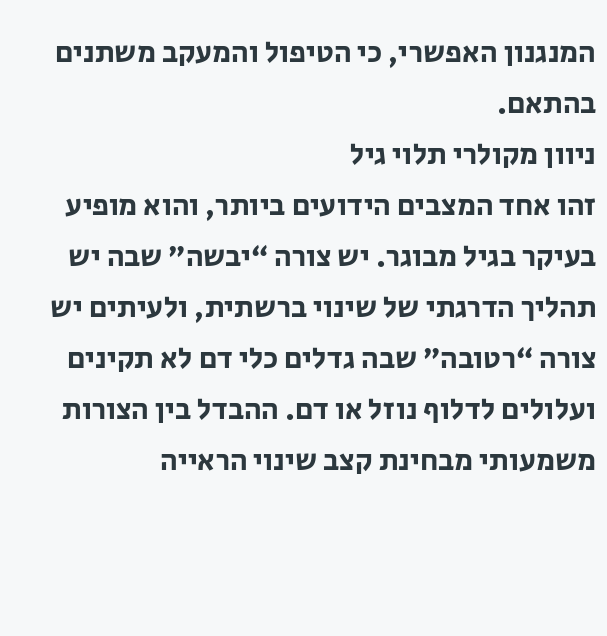המנגנון האפשרי, כי הטיפול והמעקב משתנים בהתאם.
ניוון מקולרי תלוי גיל
זהו אחד המצבים הידועים ביותר, והוא מופיע בעיקר בגיל מבוגר. יש צורה “יבשה” שבה יש תהליך הדרגתי של שינוי ברשתית, ולעיתים יש צורה “רטובה” שבה גדלים כלי דם לא תקינים ועלולים לדלוף נוזל או דם. ההבדל בין הצורות משמעותי מבחינת קצב שינוי הראייה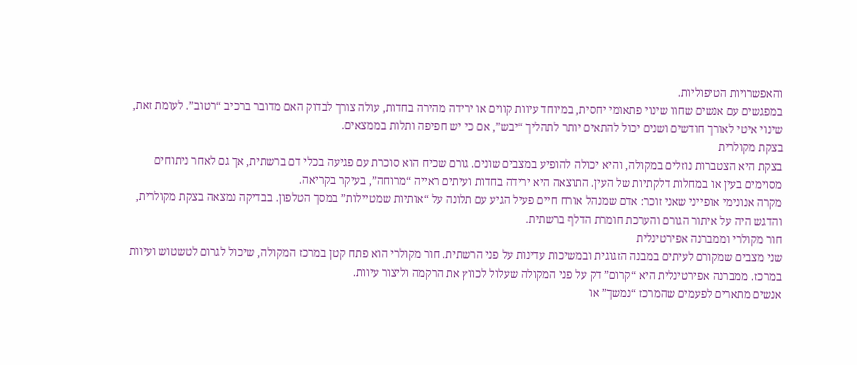והאפשרויות הטיפוליות.
במפגשים עם אנשים שחוו שינוי פתאומי יחסית, במיוחד עיוות קווים או ירידה מהירה בחדות, עולה צורך לבדוק האם מדובר ברכיב “רטוב”. לעומת זאת, שינוי איטי לאורך חודשים ושנים יכול להתאים יותר לתהליך “יבש”, אם כי יש חפיפה ותלות בממצאים.
בצקת מקולרית
בצקת היא הצטברות נוזלים במקולה, והיא יכולה להופיע במצבים שונים. גורם שכיח הוא סוכרת עם פגיעה בכלי דם ברשתית, אך גם לאחר ניתוחים מסוימים בעין או במחלות דלקתיות של העין. התוצאה היא ירידה בחדות ועיתים ראייה “מרוחה”, בעיקר בקריאה.
מקרה אנונימי אופייני שאני זוכר: אדם שמנהל אורח חיים פעיל הגיע עם תלונה על “אותיות שמטיילות” במסך הטלפון. בבדיקה נמצאה בצקת מקולרית, והדגש היה על איתור הגורם והערכת חומרת הדלף ברשתית.
חור מקולרי וממברנה אפירטינלית
שני מצבים שמקורם לעיתים במבנה הזגוגית ובמשיכות עדינות על פני הרשתית. חור מקולרי הוא פתח קטן במרכז המקולה, שיכול לגרום לטשטוש ועיוות במרכז. ממברנה אפירטינלית היא “קרום” דק על פני המקולה שעלול לכווץ את הרקמה וליצור עיוות.
אנשים מתארים לפעמים שהמרכז “נמשך” או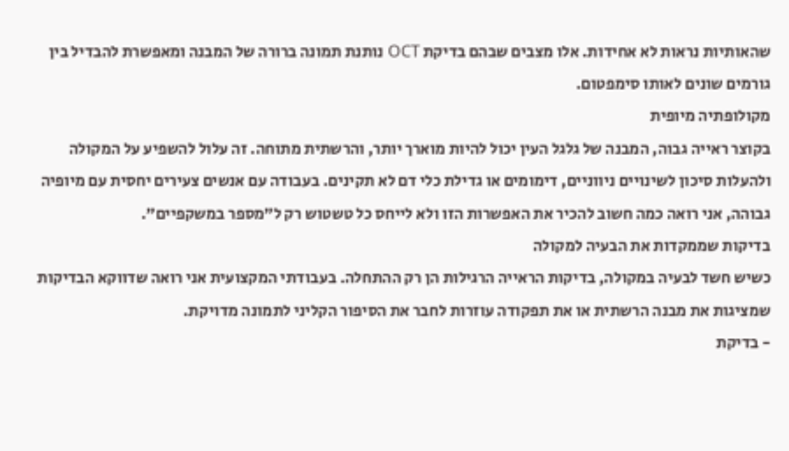שהאותיות נראות לא אחידות. אלו מצבים שבהם בדיקת OCT נותנת תמונה ברורה של המבנה ומאפשרת להבדיל בין גורמים שונים לאותו סימפטום.
מקולופתיה מיופית
בקוצר ראייה גבוה, המבנה של גלגל העין יכול להיות מוארך יותר, והרשתית מתוחה. זה עלול להשפיע על המקולה ולהעלות סיכון לשינויים ניווניים, דימומים או גדילת כלי דם לא תקינים. בעבודה עם אנשים צעירים יחסית עם מיופיה גבוהה, אני רואה כמה חשוב להכיר את האפשרות הזו ולא לייחס כל טשטוש רק ל”מספר במשקפיים”.
בדיקות שממקדות את הבעיה למקולה
כשיש חשד לבעיה במקולה, בדיקות הראייה הרגילות הן רק ההתחלה. בעבודתי המקצועית אני רואה שדווקא הבדיקות שמציגות את מבנה הרשתית או את תפקודה עוזרות לחבר את הסיפור הקליני לתמונה מדויקת.
- בדיקת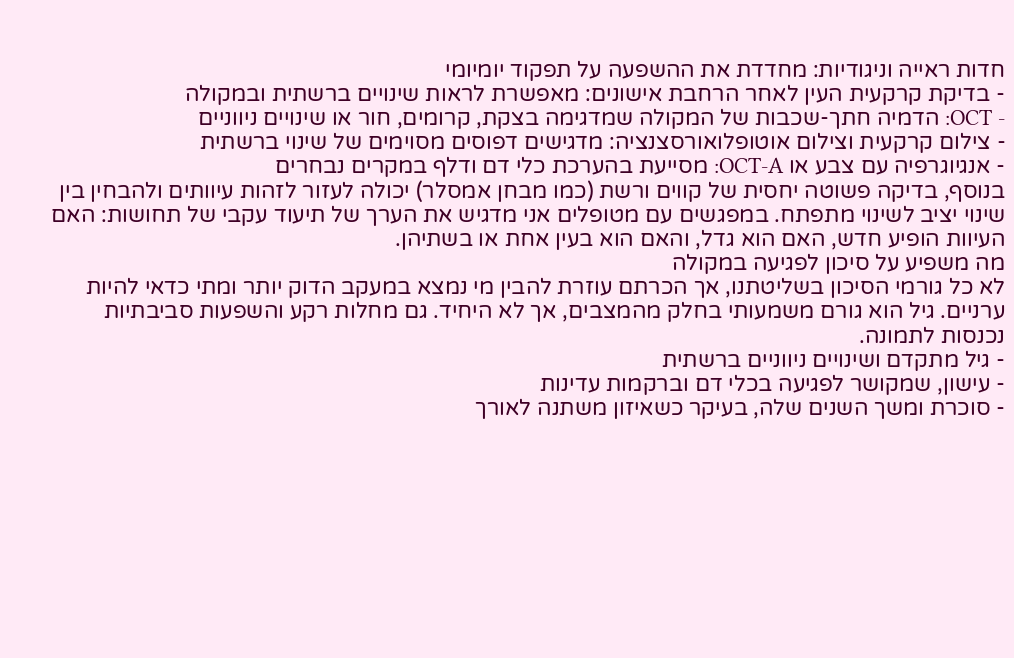חדות ראייה וניגודיות: מחדדת את ההשפעה על תפקוד יומיומי
- בדיקת קרקעית העין לאחר הרחבת אישונים: מאפשרת לראות שינויים ברשתית ובמקולה
- OCT: הדמיה חתך-שכבות של המקולה שמדגימה בצקת, קרומים, חור או שינויים ניווניים
- צילום קרקעית וצילום אוטופלואורסצנציה: מדגישים דפוסים מסוימים של שינוי ברשתית
- אנגיוגרפיה עם צבע או OCT-A: מסייעת בהערכת כלי דם ודלף במקרים נבחרים
בנוסף, בדיקה פשוטה יחסית של קווים ורשת (כמו מבחן אמסלר) יכולה לעזור לזהות עיוותים ולהבחין בין שינוי יציב לשינוי מתפתח. במפגשים עם מטופלים אני מדגיש את הערך של תיעוד עקבי של תחושות: האם העיוות הופיע חדש, האם הוא גדל, והאם הוא בעין אחת או בשתיהן.
מה משפיע על סיכון לפגיעה במקולה
לא כל גורמי הסיכון בשליטתנו, אך הכרתם עוזרת להבין מי נמצא במעקב הדוק יותר ומתי כדאי להיות ערניים. גיל הוא גורם משמעותי בחלק מהמצבים, אך לא היחיד. גם מחלות רקע והשפעות סביבתיות נכנסות לתמונה.
- גיל מתקדם ושינויים ניווניים ברשתית
- עישון, שמקושר לפגיעה בכלי דם וברקמות עדינות
- סוכרת ומשך השנים שלה, בעיקר כשאיזון משתנה לאורך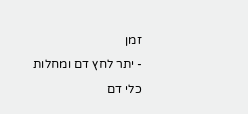זמן
- יתר לחץ דם ומחלות כלי דם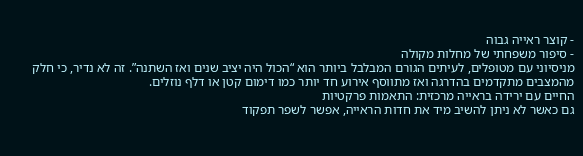- קוצר ראייה גבוה
- סיפור משפחתי של מחלות מקולה
מניסיוני עם מטופלים, לעיתים הגורם המבלבל ביותר הוא “הכול היה יציב שנים ואז השתנה”. זה לא נדיר, כי חלק מהמצבים מתקדמים בהדרגה ואז מתווסף אירוע חד יותר כמו דימום קטן או דלף נוזלים.
החיים עם ירידה בראייה מרכזית: התאמות פרקטיות
גם כאשר לא ניתן להשיב מיד את חדות הראייה, אפשר לשפר תפקוד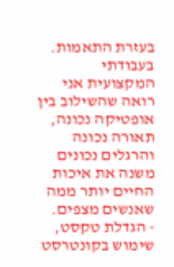בעזרת התאמות. בעבודתי המקצועית אני רואה שהשילוב בין אופטיקה נכונה, תאורה נכונה והרגלים נכונים משנה את איכות החיים יותר ממה שאנשים מצפים.
- הגדלת טקסט, שימוש בקונטרסט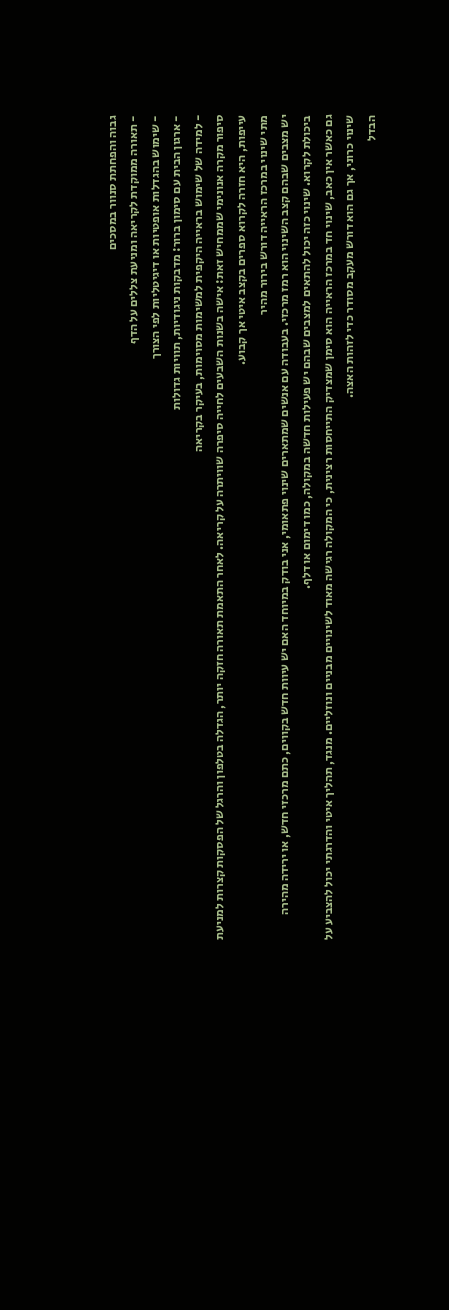גבוה והפחתת סנוור במסכים
- תאורה ממוקדת לקריאה ומניעת צללים על הדף
- שימוש בהגדלות אופטיות או דיגיטליות לפי הצורך
- ארגון הבית עם סימון ברור: מדבקות ניגודיות, תוויות גדולות
- למידה של שימוש בראייה היקפית למשימות מסוימות, בעיקר בקריאה
סיפור מקרה אנונימי שממחיש זאת: אישה בשנות השבעים לחייה סיפרה שוויתרה על קריאה. לאחר התאמת תאורה חזקה יותר, הגדלה בטלפון והרגל של הפסקות קצרות למניעת עייפות, היא חזרה לקרוא ספרים בקצב איטי אך קבוע.
מתי שינוי במרכז הראייה דורש בירור מהיר
יש מצבים שבהם קצב השינוי הוא רמז מרכזי. בעבודה עם אנשים שמתארים שינוי פתאומי, אני בודק במיוחד האם יש עיוות חדש בקווים, כתם מרכזי חדש, או ירידה מהירה ביכולת לקרוא. שינוי כזה יכול להתאים למצבים שבהם יש פעילות חדשה במקולה, כמו דימום או דלף.
גם כאשר אין כאב, שינוי חד במרכז הראייה הוא סימן שמצדיק התייחסות רצינית, כי המקולה רגישה מאוד לשינויים מבניים ונוזליים. מנגד, תהליך איטי והדרגתי יכול להצביע על שינוי כרוני, אך גם הוא דורש מעקב מסודר כדי לזהות האצה.
הבדל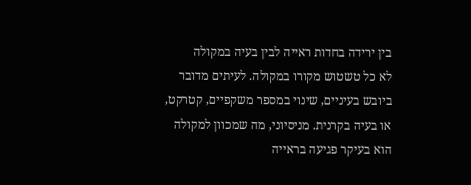בין ירידה בחדות ראייה לבין בעיה במקולה
לא כל טשטוש מקורו במקולה. לעיתים מדובר ביובש בעיניים, שינוי במספר משקפיים, קטרקט, או בעיה בקרנית. מניסיוני, מה שמכוון למקולה הוא בעיקר פגיעה בראייה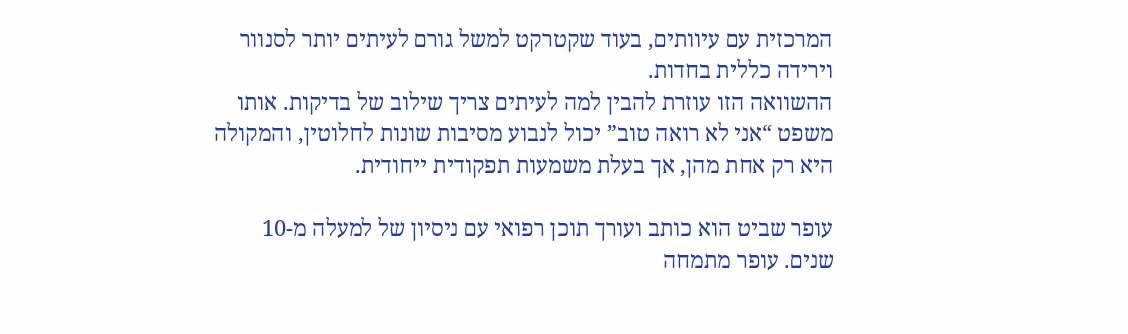המרכזית עם עיוותים, בעוד שקטרקט למשל גורם לעיתים יותר לסנוור וירידה כללית בחדות.
ההשוואה הזו עוזרת להבין למה לעיתים צריך שילוב של בדיקות. אותו משפט “אני לא רואה טוב” יכול לנבוע מסיבות שונות לחלוטין, והמקולה היא רק אחת מהן, אך בעלת משמעות תפקודית ייחודית.

עופר שביט הוא כותב ועורך תוכן רפואי עם ניסיון של למעלה מ-10 שנים. עופר מתמחה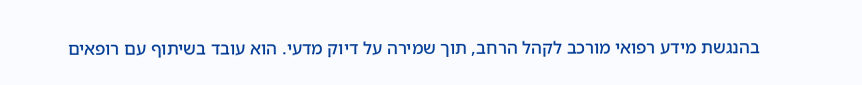בהנגשת מידע רפואי מורכב לקהל הרחב, תוך שמירה על דיוק מדעי. הוא עובד בשיתוף עם רופאים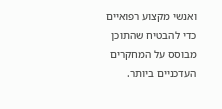ואנשי מקצוע רפואיים כדי להבטיח שהתוכן מבוסס על המחקרים העדכניים ביותר.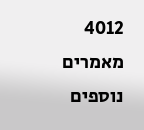4012 מאמרים נוספים